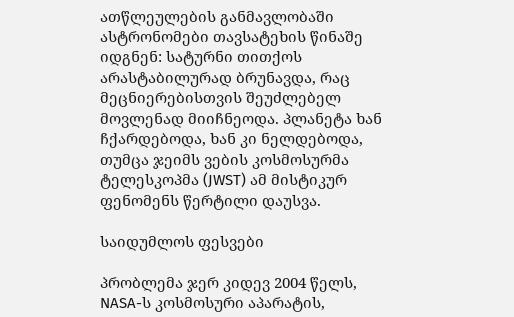ათწლეულების განმავლობაში ასტრონომები თავსატეხის წინაშე იდგნენ: სატურნი თითქოს არასტაბილურად ბრუნავდა, რაც მეცნიერებისთვის შეუძლებელ მოვლენად მიიჩნეოდა. პლანეტა ხან ჩქარდებოდა, ხან კი ნელდებოდა, თუმცა ჯეიმს ვების კოსმოსურმა ტელესკოპმა (JWST) ამ მისტიკურ ფენომენს წერტილი დაუსვა.

საიდუმლოს ფესვები

პრობლემა ჯერ კიდევ 2004 წელს, NASA-ს კოსმოსური აპარატის,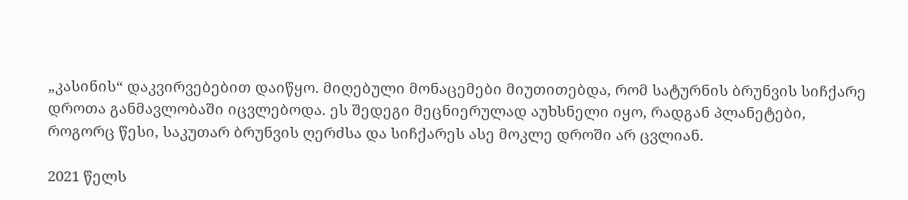„კასინის“ დაკვირვებებით დაიწყო. მიღებული მონაცემები მიუთითებდა, რომ სატურნის ბრუნვის სიჩქარე დროთა განმავლობაში იცვლებოდა. ეს შედეგი მეცნიერულად აუხსნელი იყო, რადგან პლანეტები, როგორც წესი, საკუთარ ბრუნვის ღერძსა და სიჩქარეს ასე მოკლე დროში არ ცვლიან.

2021 წელს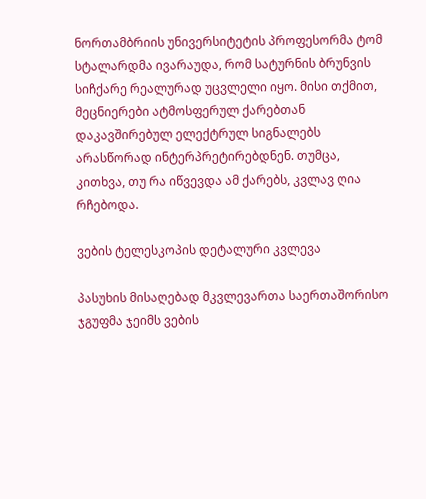ნორთამბრიის უნივერსიტეტის პროფესორმა ტომ სტალარდმა ივარაუდა, რომ სატურნის ბრუნვის სიჩქარე რეალურად უცვლელი იყო. მისი თქმით, მეცნიერები ატმოსფერულ ქარებთან დაკავშირებულ ელექტრულ სიგნალებს არასწორად ინტერპრეტირებდნენ. თუმცა, კითხვა, თუ რა იწვევდა ამ ქარებს, კვლავ ღია რჩებოდა.

ვების ტელესკოპის დეტალური კვლევა

პასუხის მისაღებად მკვლევართა საერთაშორისო ჯგუფმა ჯეიმს ვების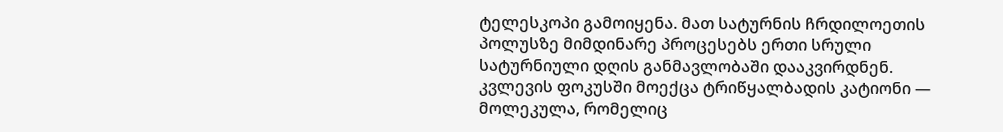ტელესკოპი გამოიყენა. მათ სატურნის ჩრდილოეთის პოლუსზე მიმდინარე პროცესებს ერთი სრული სატურნიული დღის განმავლობაში დააკვირდნენ. კვლევის ფოკუსში მოექცა ტრიწყალბადის კატიონი — მოლეკულა, რომელიც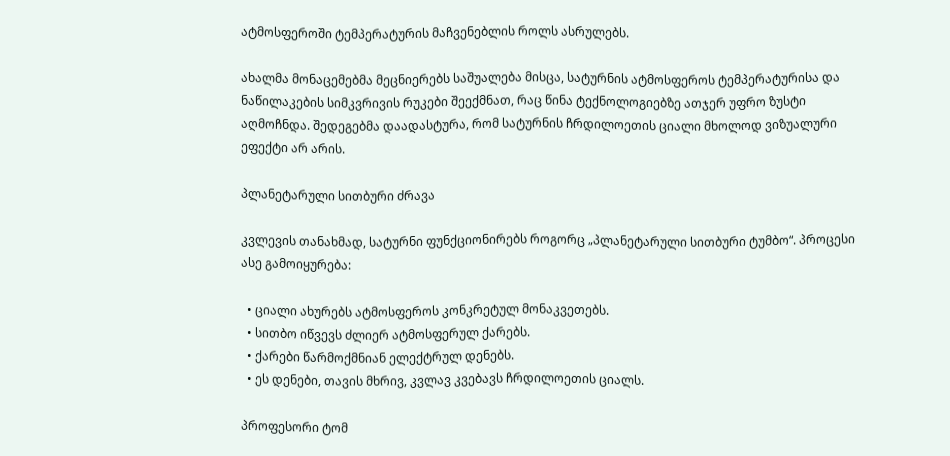ატმოსფეროში ტემპერატურის მაჩვენებლის როლს ასრულებს.

ახალმა მონაცემებმა მეცნიერებს საშუალება მისცა, სატურნის ატმოსფეროს ტემპერატურისა და ნაწილაკების სიმკვრივის რუკები შეექმნათ, რაც წინა ტექნოლოგიებზე ათჯერ უფრო ზუსტი აღმოჩნდა. შედეგებმა დაადასტურა, რომ სატურნის ჩრდილოეთის ციალი მხოლოდ ვიზუალური ეფექტი არ არის.

პლანეტარული სითბური ძრავა

კვლევის თანახმად, სატურნი ფუნქციონირებს როგორც „პლანეტარული სითბური ტუმბო“. პროცესი ასე გამოიყურება:

  • ციალი ახურებს ატმოსფეროს კონკრეტულ მონაკვეთებს.
  • სითბო იწვევს ძლიერ ატმოსფერულ ქარებს.
  • ქარები წარმოქმნიან ელექტრულ დენებს.
  • ეს დენები, თავის მხრივ, კვლავ კვებავს ჩრდილოეთის ციალს.

პროფესორი ტომ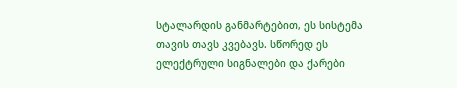სტალარდის განმარტებით, ეს სისტემა თავის თავს კვებავს. სწორედ ეს ელექტრული სიგნალები და ქარები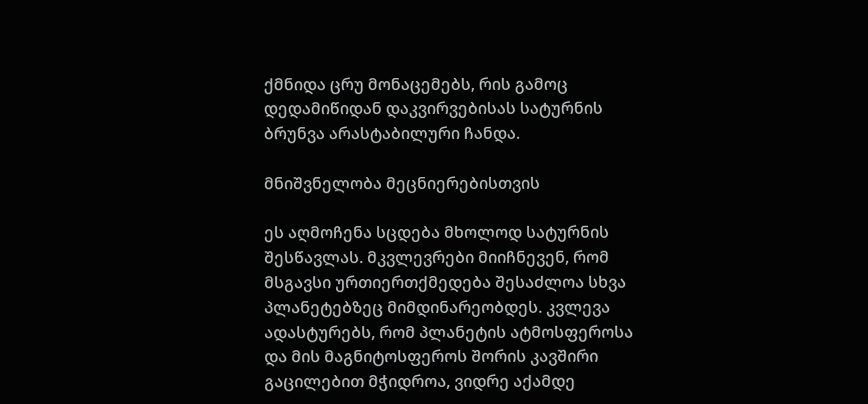ქმნიდა ცრუ მონაცემებს, რის გამოც დედამიწიდან დაკვირვებისას სატურნის ბრუნვა არასტაბილური ჩანდა.

მნიშვნელობა მეცნიერებისთვის

ეს აღმოჩენა სცდება მხოლოდ სატურნის შესწავლას. მკვლევრები მიიჩნევენ, რომ მსგავსი ურთიერთქმედება შესაძლოა სხვა პლანეტებზეც მიმდინარეობდეს. კვლევა ადასტურებს, რომ პლანეტის ატმოსფეროსა და მის მაგნიტოსფეროს შორის კავშირი გაცილებით მჭიდროა, ვიდრე აქამდე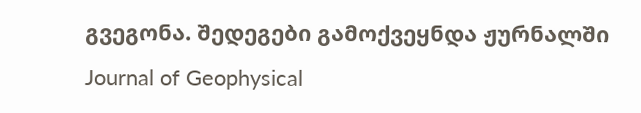გვეგონა. შედეგები გამოქვეყნდა ჟურნალში Journal of Geophysical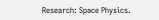Research: Space Physics.